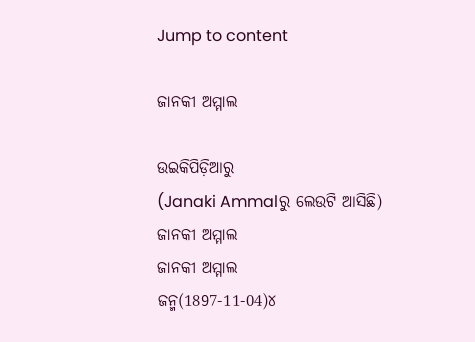Jump to content

ଜାନକୀ ଅମ୍ମାଲ

ଉଇକିପିଡ଼ିଆ‌ରୁ
(Janaki Ammalରୁ ଲେଉଟି ଆସିଛି)
ଜାନକୀ ଅମ୍ମାଲ
ଜାନକୀ ଅମ୍ମାଲ
ଜନ୍ମ(1897-11-04)୪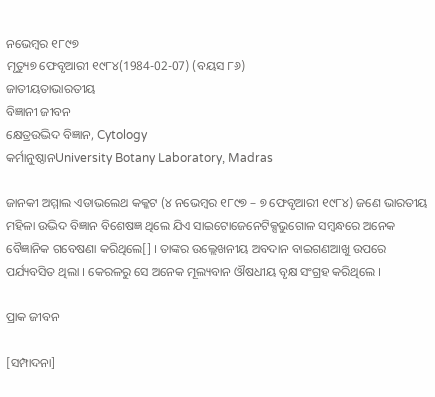ନଭେମ୍ବର ୧୮୯୭
ମୃତ୍ୟୁ୭ ଫେବୃଆରୀ ୧୯୮୪(1984-02-07) (ବୟସ ୮୬)
ଜାତୀୟତାଭାରତୀୟ
ବିଜ୍ଞାନୀ ଜୀବନ
କ୍ଷେତ୍ରଉଦ୍ଭିଦ ବିଜ୍ଞାନ, Cytology
କର୍ମାନୁଷ୍ଠାନUniversity Botany Laboratory, Madras

ଜାନକୀ ଅମ୍ମାଲ ଏଡାଭଲେଥ କକ୍କଟ (୪ ନଭେମ୍ବର ୧୮୯୭ – ୭ ଫେବୃଆରୀ ୧୯୮୪) ଜଣେ ଭାରତୀୟ ମହିଳା ଉଦ୍ଭିଦ ବିଜ୍ଞାନ ବିଶେଷଜ୍ଞ ଥିଲେ ଯିଏ ସାଇଟୋଜେନେଟିକ୍ସଭୁଗୋଳ ସମ୍ବନ୍ଧରେ ଅନେକ ବୈଜ୍ଞାନିକ ଗବେଷଣା କରିଥିଲେ[] । ତାଙ୍କର ଉଲ୍ଲେଖନୀୟ ଅବଦାନ ବାଇଗଣଆଖୁ ଉପରେ ପର୍ଯ୍ୟବସିତ ଥିଲା । କେରଳରୁ ସେ ଅନେକ ମୂଲ୍ୟବାନ ଔଷଧୀୟ ବୃକ୍ଷ ସଂଗ୍ରହ କରିଥିଲେ ।

ପ୍ରାକ ଜୀବନ

[ସମ୍ପାଦନା]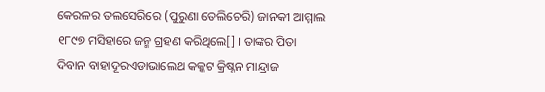କେରଳର ତଲସେରିରେ (ପୁରୁଣା ତେଲିଚେରି) ଜାନକୀ ଆମ୍ମାଲ ୧୮୯୭ ମସିହାରେ ଜନ୍ମ ଗ୍ରହଣ କରିଥିଲେ[] । ତାଙ୍କର ପିତା ଦିବାନ ବାହାଦୂରଏଡାଭାଲେଥ କକ୍କଟ କ୍ରିଷ୍ନନ ମାନ୍ଦ୍ରାଜ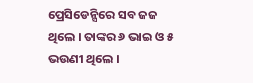ପ୍ରେସିଡେନ୍ସିରେ ସବ ଜଜ ଥିଲେ । ତାଙ୍କର ୬ ଭାଇ ଓ ୫ ଭଉଣୀ ଥିଲେ ।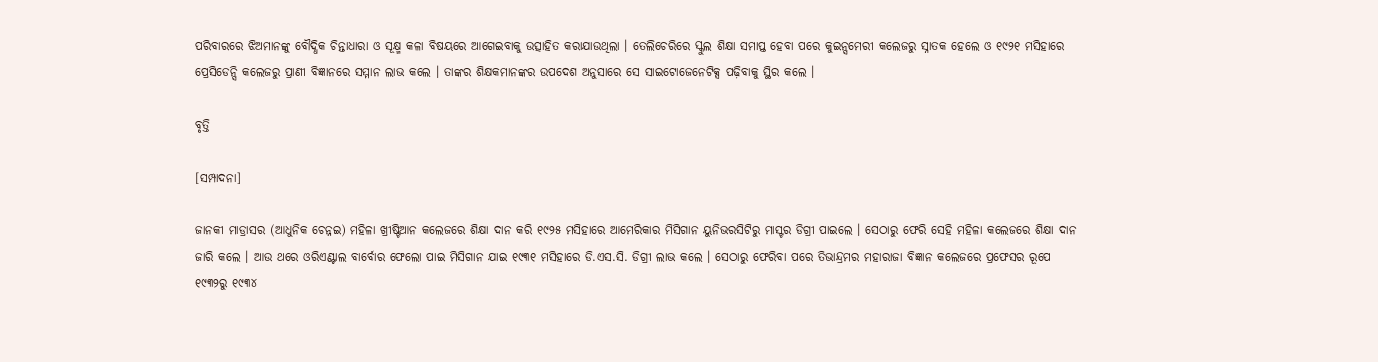ପରିବାରରେ ଝିଅମାନଙ୍କୁ ବୌଦ୍ଧିକ ଚିନ୍ତାଧାରା ଓ ସୂକ୍ଷ୍ମ କଳା ବିଷୟରେ ଆଗେଇବାକୁ ଉତ୍ସାହିତ କରାଯାଉଥିଲା । ତେଲିଚେରିରେ ସ୍କୁଲ ଶିକ୍ଷା ସମାପ୍ତ ହେବା ପରେ କୁଇନ୍ସମେରୀ କଲେଜରୁ ସ୍ନାତକ ହେଲେ ଓ ୧୯୨୧ ମସିହାରେ ପ୍ରେସିଡେନ୍ସି କଲେଜରୁ ପ୍ରାଣୀ ବିଜ୍ଞାନରେ ସମ୍ମାନ ଲାଭ କଲେ । ତାଙ୍କର ଶିକ୍ଷକମାନଙ୍କର ଉପଦେଶ ଅନୁସାରେ ସେ ସାଇଟୋଜେନେଟିକ୍ସ ପଢ଼ିବାକୁ ସ୍ଥିର କଲେ ।

ବୃତ୍ତି

[ସମ୍ପାଦନା]

ଜାନକୀ ମାଡ୍ରାସର (ଆଧୁନିକ ଚେନ୍ନଇ) ମହିଳା ଖ୍ରୀଷ୍ଟିଆନ କଲେଜରେ ଶିକ୍ଷା ଦାନ କରି ୧୯୨୫ ମସିହାରେ ଆମେରିକାର ମିସିଗାନ ୟୁନିଭରସିଟିରୁ ମାସ୍ଟର ଡିଗ୍ରୀ ପାଇଲେ । ସେଠାରୁ ଫେରି ସେହି ମହିଳା କଲେଜରେ ଶିକ୍ଷା ଦାନ ଜାରି କଲେ । ଆଉ ଥରେ ଓରିଏଣ୍ଟାଲ ବାର୍ବୋର ଫେଲୋ ପାଇ ମିସିଗାନ ଯାଇ ୧୯୩୧ ମସିହାରେ ଡି.ଏସ.ସି. ଡିଗ୍ରୀ ଲାଭ କଲେ । ସେଠାରୁ ଫେରିବା ପରେ ତିଭାନ୍ଦ୍ରମର ମହାରାଜା ବିଜ୍ଞାନ କଲେଜରେ ପ୍ରଫେସର ରୂପେ ୧୯୩୨ରୁ ୧୯୩୪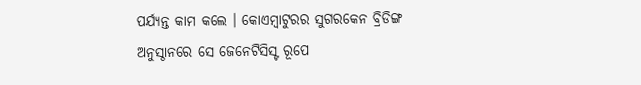ପର୍ଯ୍ୟନ୍ତ କାମ କଲେ । କୋଏମ୍ବାଟୁରର ସୁଗରକେନ ବ୍ରିଡିଙ୍ଗ ଅନୁସ୍ଠାନରେ ସେ ଜେନେଟିସିସ୍ଟ ରୂପେ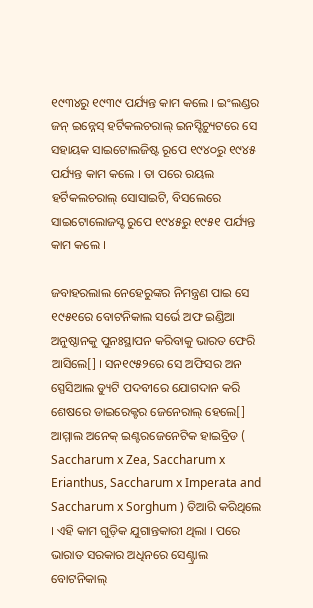୧୯୩୪ରୁ ୧୯୩୯ ପର୍ଯ୍ୟନ୍ତ କାମ କଲେ । ଇଂଲଣ୍ଡର ଜନ୍ ଇନ୍ନେସ୍ ହର୍ଟିକଲଚରାଲ୍ ଇନସ୍ଟିଚ୍ୟୁଟରେ ସେ ସହାୟକ ସାଇଟୋଲଜିଷ୍ଟ ରୂପେ ୧୯୪୦ରୁ ୧୯୪୫ ପର୍ଯ୍ୟନ୍ତ କାମ କଲେ । ତା ପରେ ରୟଲ ହର୍ଟିକଲଚରାଲ୍ ସୋସାଇଟି, ବିସଲେରେ ସାଇଟୋଲୋଜସ୍ଟ ରୁପେ ୧୯୪୫ରୁ ୧୯୫୧ ପର୍ଯ୍ୟନ୍ତ କାମ କଲେ ।

ଜବାହରଲାଲ ନେହେରୁଙ୍କର ନିମନ୍ତ୍ରଣ ପାଇ ସେ ୧୯୫୧ରେ ବୋଟନିକାଲ ସର୍ଭେ ଅଫ ଇଣ୍ଡିଆ ଅନୁଷ୍ଠାନକୁ ପୁନଃସ୍ଥାପନ କରିବାକୁ ଭାରତ ଫେରି ଆସିଲେ[] । ସନ୧୯୫୨ରେ ସେ ଅଫିସର ଅନ ସ୍ପେସିଆଲ ଡ୍ୟୁଟି ପଦବୀରେ ଯୋଗଦାନ କରି ଶେଷରେ ଡାଇରେକ୍ଟର ଜେନେରାଲ୍ ହେଲେ[]
ଆମ୍ମାଲ ଅନେକ୍ ଇଣ୍ଟରଜେନେଟିକ ହାଇବ୍ରିଡ ( Saccharum x Zea, Saccharum x Erianthus, Saccharum x Imperata and Saccharum x Sorghum ) ତିଆରି କରିଥିଲେ । ଏହି କାମ ଗୁଡ଼ିକ ଯୁଗାନ୍ତକାରୀ ଥିଲା । ପରେ ଭାରାତ ସରକାର ଅଧିନରେ ସେଣ୍ଟ୍ରାଲ ବୋଟନିକାଲ୍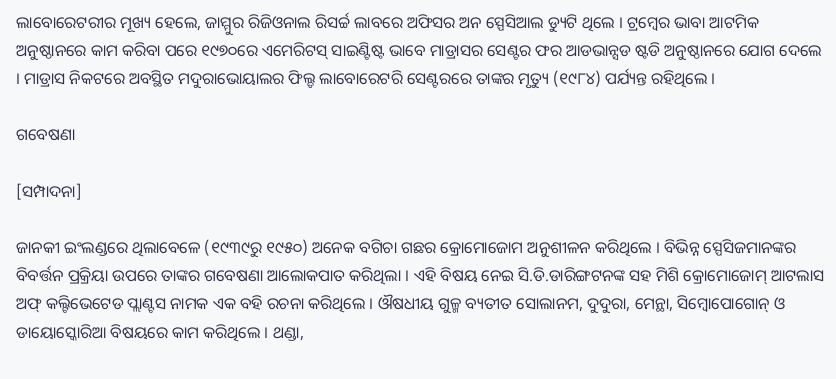ଲାବୋରେଟରୀର ମୂଖ୍ୟ ହେଲେ, ଜାମ୍ମୁର ରିଜିଓନାଲ ରିସର୍ଚ୍ଚ ଲାବରେ ଅଫିସର ଅନ ସ୍ପେସିଆଲ ଡ୍ୟୁଟି ଥିଲେ । ଟ୍ରମ୍ବେର ଭାବା ଆଟମିକ ଅନୁଷ୍ଠାନରେ କାମ କରିବା ପରେ ୧୯୭୦ରେ ଏମେରିଟସ୍ ସାଇଣ୍ଟିଷ୍ଟ ଭାବେ ମାଡ୍ରାସର ସେଣ୍ଟର ଫର ଆଡଭାନ୍ସଡ ଷ୍ଟଡି ଅନୁଷ୍ଠାନରେ ଯୋଗ ଦେଲେ । ମାଡ୍ରାସ ନିକଟରେ ଅବସ୍ଥିତ ମଦୁରାଭୋୟାଲର ଫିଲ୍ଡ ଲାବୋରେଟରି ସେଣ୍ଟରରେ ତାଙ୍କର ମୃତ୍ୟୁ (୧୯୮୪) ପର୍ଯ୍ୟନ୍ତ ରହିଥିଲେ ।

ଗବେଷଣା

[ସମ୍ପାଦନା]

ଜାନକୀ ଇଂଲଣ୍ଡରେ ଥିଲାବେଳେ (୧୯୩୯ରୁ ୧୯୫୦) ଅନେକ ବଗିଚା ଗଛର କ୍ରୋମୋଜୋମ ଅନୁଶୀଳନ କରିଥିଲେ । ବିଭିନ୍ନ ସ୍ପେସିଜମାନଙ୍କର ବିବର୍ତ୍ତନ ପ୍ରକ୍ରିୟା ଉପରେ ତାଙ୍କର ଗବେଷଣା ଆଲୋକପାତ କରିଥିଲା । ଏହି ବିଷୟ ନେଇ ସି.ଡି.ଡାରିଙ୍ଗଟନଙ୍କ ସହ ମିଶି କ୍ରୋମୋଜୋମ୍ ଆଟଲାସ ଅଫ୍ କଲ୍ଟିଭେଟେଡ ପ୍ଲାଣ୍ଟସ ନାମକ ଏକ ବହି ରଚନା କରିଥିଲେ । ଔଷଧୀୟ ଗୁଳ୍ମ ବ୍ୟତୀତ ସୋଲାନମ, ଦୁଦୁରା, ମେନ୍ଥା, ସିମ୍ବୋପୋଗୋନ୍ ଓ ଡାୟୋସ୍କୋରିଆ ବିଷୟରେ କାମ କରିଥିଲେ । ଥଣ୍ଡା,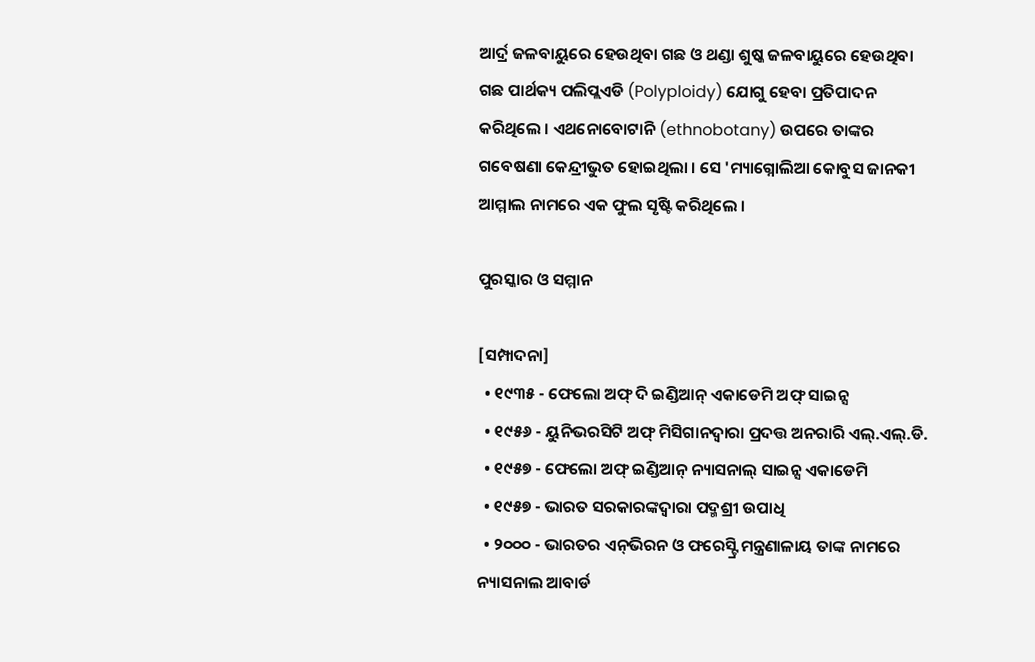ଆର୍ଦ୍ର ଜଳବାୟୁରେ ହେଉଥିବା ଗଛ ଓ ଥଣ୍ଡା ଶୁଷ୍କ ଜଳବାୟୁରେ ହେଉଥିବା ଗଛ ପାର୍ଥକ୍ୟ ପଲିପ୍ଲଏଡି (Polyploidy) ଯୋଗୁ ହେବା ପ୍ରତିପାଦନ କରିଥିଲେ । ଏଥନୋବୋଟାନି (ethnobotany) ଉପରେ ତାଙ୍କର ଗବେଷଣା କେନ୍ଦ୍ରୀଭୁତ ହୋଇଥିଲା । ସେ 'ମ୍ୟାଗ୍ନୋଲିଆ କୋବୁସ ଜାନକୀ ଆମ୍ମାଲ ନାମରେ ଏକ ଫୁଲ ସୃଷ୍ଟି କରିଥିଲେ ।

ପୁରସ୍କାର ଓ ସମ୍ମାନ

[ସମ୍ପାଦନା]
  • ୧୯୩୫ - ଫେଲୋ ଅଫ୍ ଦି ଇଣ୍ଡିଆନ୍ ଏକାଡେମି ଅଫ୍ ସାଇନ୍ସ
  • ୧୯୫୬ - ୟୁନିଭରସିଟି ଅଫ୍ ମିସିଗାନଦ୍ୱାରା ପ୍ରଦତ୍ତ ଅନରାରି ଏଲ୍.ଏଲ୍.ଡି.
  • ୧୯୫୭ - ଫେଲୋ ଅଫ୍ ଇଣ୍ଡିଆନ୍ ନ୍ୟାସନାଲ୍ ସାଇନ୍ସ ଏକାଡେମି
  • ୧୯୫୭ - ଭାରତ ସରକାରଙ୍କଦ୍ୱାରା ପଦ୍ମଶ୍ରୀ ଉପାଧି
  • ୨୦୦୦ - ଭାରତର ଏନ୍‌ଭିରନ ଓ ଫରେସ୍ଟ୍ରି ମନ୍ତ୍ରଣାଳାୟ ତାଙ୍କ ନାମରେ ନ୍ୟାସନାଲ ଆବାର୍ଡ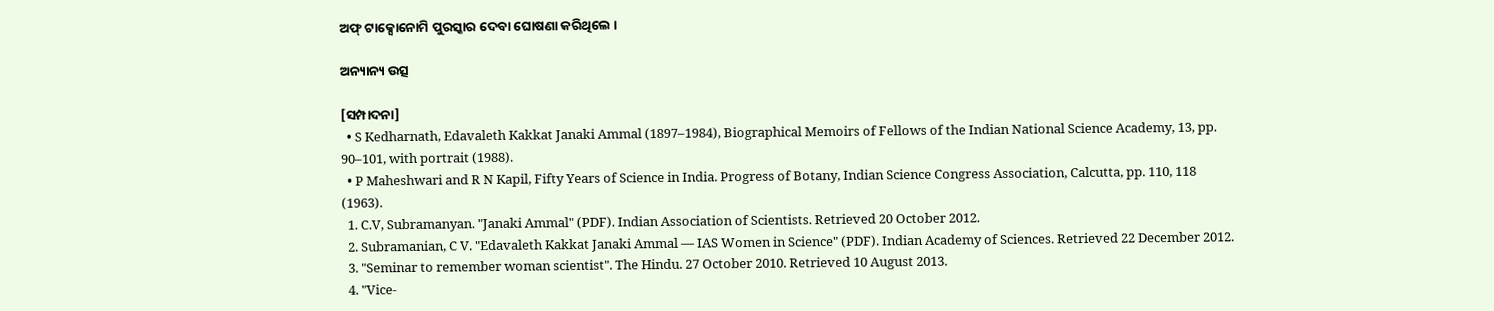ଅଫ୍ ଟାକ୍ସୋନୋମି ପୁରସ୍କାର ଦେବା ଘୋଷଣା କରିଥିଲେ ।

ଅନ୍ୟାନ୍ୟ ଉତ୍ସ

[ସମ୍ପାଦନା]
  • S Kedharnath, Edavaleth Kakkat Janaki Ammal (1897–1984), Biographical Memoirs of Fellows of the Indian National Science Academy, 13, pp. 90–101, with portrait (1988).
  • P Maheshwari and R N Kapil, Fifty Years of Science in India. Progress of Botany, Indian Science Congress Association, Calcutta, pp. 110, 118 (1963).
  1. C.V, Subramanyan. "Janaki Ammal" (PDF). Indian Association of Scientists. Retrieved 20 October 2012.
  2. Subramanian, C V. "Edavaleth Kakkat Janaki Ammal — IAS Women in Science" (PDF). Indian Academy of Sciences. Retrieved 22 December 2012.
  3. "Seminar to remember woman scientist". The Hindu. 27 October 2010. Retrieved 10 August 2013.
  4. "Vice-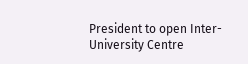President to open Inter-University Centre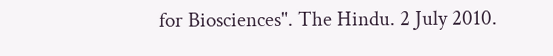for Biosciences". The Hindu. 2 July 2010.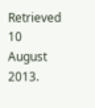Retrieved 10 August 2013.